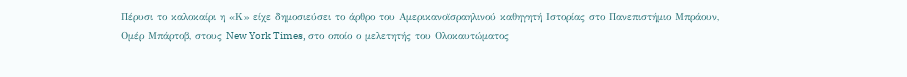Πέρυσι το καλοκαίρι η «Κ» είχε δημοσιεύσει το άρθρο του Aμερικανοϊσραηλινού καθηγητή Ιστορίας στο Πανεπιστήμιο Μπράουν, Ομέρ Μπάρτοβ, στους New York Times, στο οποίο ο μελετητής του Ολοκαυτώματος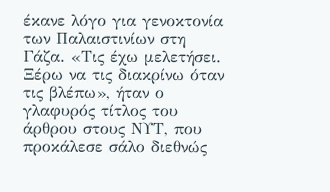έκανε λόγο για γενοκτονία των Παλαιστινίων στη Γάζα. «Τις έχω μελετήσει. Ξέρω να τις διακρίνω όταν τις βλέπω», ήταν ο γλαφυρός τίτλος του άρθρου στους ΝΥΤ, που προκάλεσε σάλο διεθνώς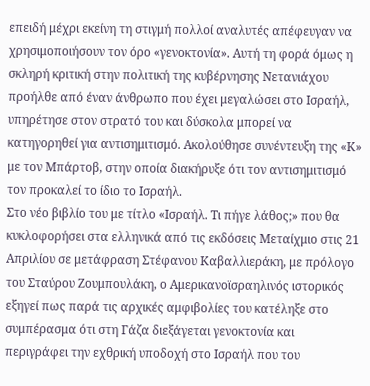επειδή μέχρι εκείνη τη στιγμή πολλοί αναλυτές απέφευγαν να χρησιμοποιήσουν τον όρο «γενοκτονία». Αυτή τη φορά όμως η σκληρή κριτική στην πολιτική της κυβέρνησης Νετανιάχου προήλθε από έναν άνθρωπο που έχει μεγαλώσει στο Ισραήλ, υπηρέτησε στον στρατό του και δύσκολα μπορεί να κατηγορηθεί για αντισημιτισμό. Ακολούθησε συνέντευξη της «Κ» με τον Μπάρτοβ, στην οποία διακήρυξε ότι τον αντισημιτισμό τον προκαλεί το ίδιο το Ισραήλ.
Στο νέο βιβλίο του με τίτλο «Ισραήλ. Τι πήγε λάθος;» που θα κυκλοφορήσει στα ελληνικά από τις εκδόσεις Μεταίχμιο στις 21 Απριλίου σε μετάφραση Στέφανου Καβαλλιεράκη, με πρόλογο του Σταύρου Ζουμπουλάκη, ο Αμερικανοϊσραηλινός ιστορικός εξηγεί πως παρά τις αρχικές αμφιβολίες του κατέληξε στο συμπέρασμα ότι στη Γάζα διεξάγεται γενοκτονία και περιγράφει την εχθρική υποδοχή στο Ισραήλ που του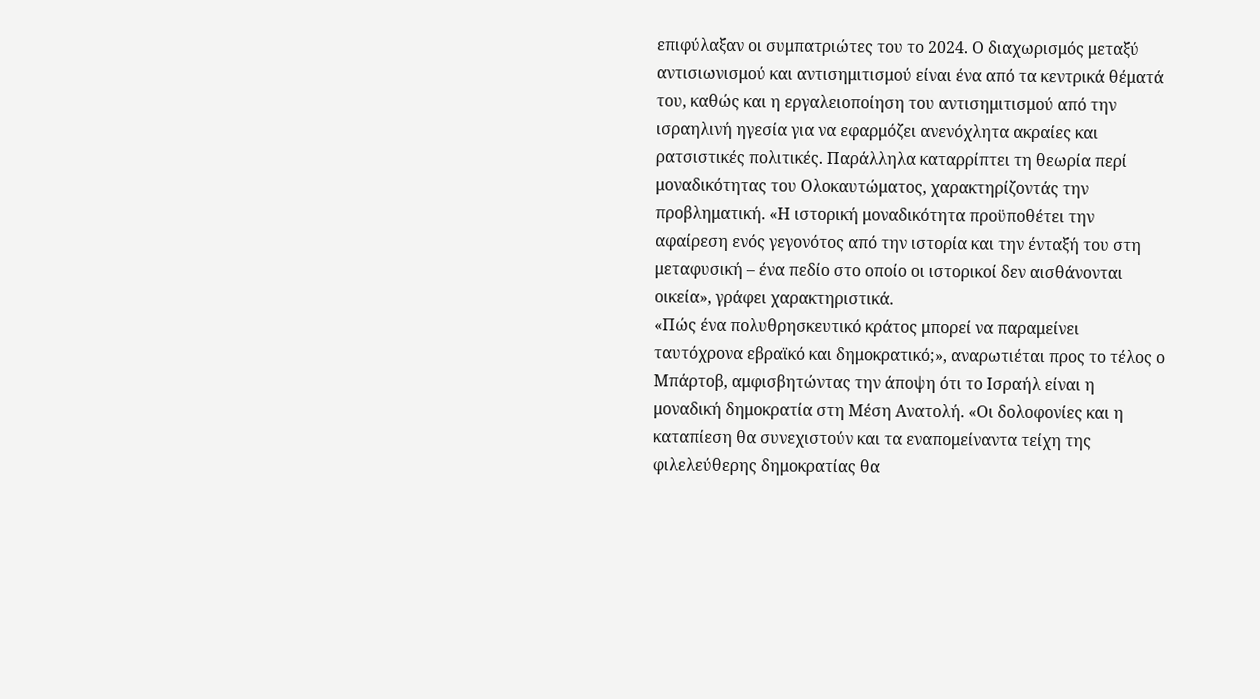επιφύλαξαν οι συμπατριώτες του το 2024. Ο διαχωρισμός μεταξύ αντισιωνισμού και αντισημιτισμού είναι ένα από τα κεντρικά θέματά του, καθώς και η εργαλειοποίηση του αντισημιτισμού από την ισραηλινή ηγεσία για να εφαρμόζει ανενόχλητα ακραίες και ρατσιστικές πολιτικές. Παράλληλα καταρρίπτει τη θεωρία περί μοναδικότητας του Ολοκαυτώματος, χαρακτηρίζοντάς την προβληματική. «Η ιστορική μοναδικότητα προϋποθέτει την αφαίρεση ενός γεγονότος από την ιστορία και την ένταξή του στη μεταφυσική – ένα πεδίο στο οποίο οι ιστορικοί δεν αισθάνονται οικεία», γράφει χαρακτηριστικά.
«Πώς ένα πολυθρησκευτικό κράτος μπορεί να παραμείνει ταυτόχρονα εβραϊκό και δημοκρατικό;», αναρωτιέται προς το τέλος ο Μπάρτοβ, αμφισβητώντας την άποψη ότι το Ισραήλ είναι η μοναδική δημοκρατία στη Μέση Ανατολή. «Οι δολοφονίες και η καταπίεση θα συνεχιστούν και τα εναπομείναντα τείχη της φιλελεύθερης δημοκρατίας θα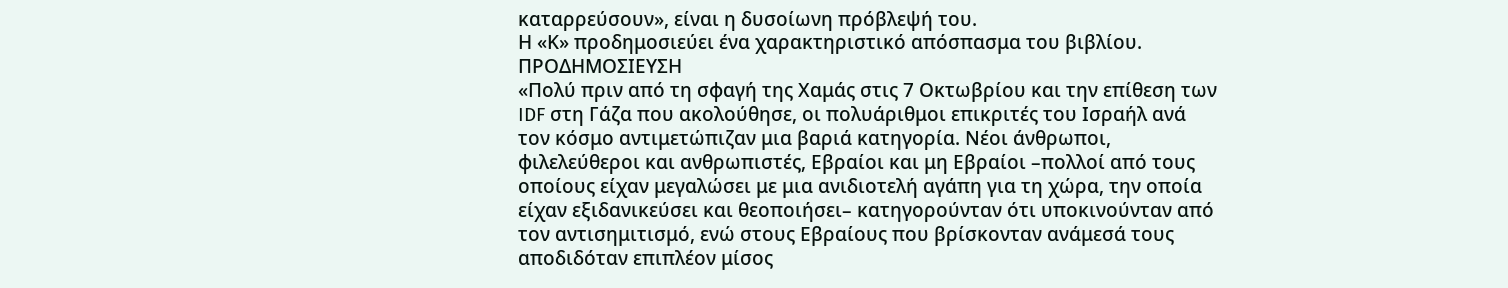καταρρεύσουν», είναι η δυσοίωνη πρόβλεψή του.
Η «Κ» προδημοσιεύει ένα χαρακτηριστικό απόσπασμα του βιβλίου.
ΠΡΟΔΗΜΟΣΙΕΥΣΗ
«Πολύ πριν από τη σφαγή της Χαμάς στις 7 Οκτωβρίου και την επίθεση των IDF στη Γάζα που ακολούθησε, οι πολυάριθμοι επικριτές του Ισραήλ ανά τον κόσμο αντιμετώπιζαν μια βαριά κατηγορία. Νέοι άνθρωποι, φιλελεύθεροι και ανθρωπιστές, Εβραίοι και μη Εβραίοι –πολλοί από τους οποίους είχαν μεγαλώσει με μια ανιδιοτελή αγάπη για τη χώρα, την οποία είχαν εξιδανικεύσει και θεοποιήσει– κατηγορούνταν ότι υποκινούνταν από τον αντισημιτισμό, ενώ στους Εβραίους που βρίσκονταν ανάμεσά τους αποδιδόταν επιπλέον μίσος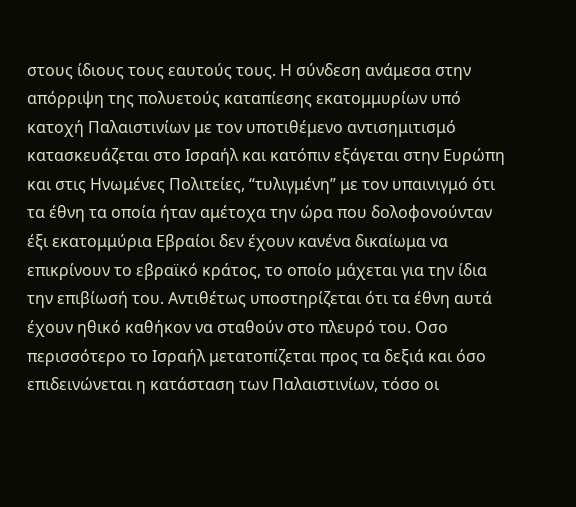στους ίδιους τους εαυτούς τους. Η σύνδεση ανάμεσα στην απόρριψη της πολυετούς καταπίεσης εκατομμυρίων υπό κατοχή Παλαιστινίων με τον υποτιθέμενο αντισημιτισμό κατασκευάζεται στο Ισραήλ και κατόπιν εξάγεται στην Ευρώπη και στις Ηνωμένες Πολιτείες, “τυλιγμένη” με τον υπαινιγμό ότι τα έθνη τα οποία ήταν αμέτοχα την ώρα που δολοφονούνταν έξι εκατομμύρια Εβραίοι δεν έχουν κανένα δικαίωμα να επικρίνουν το εβραϊκό κράτος, το οποίο μάχεται για την ίδια την επιβίωσή του. Αντιθέτως υποστηρίζεται ότι τα έθνη αυτά έχουν ηθικό καθήκον να σταθούν στο πλευρό του. Οσο περισσότερο το Ισραήλ μετατοπίζεται προς τα δεξιά και όσο επιδεινώνεται η κατάσταση των Παλαιστινίων, τόσο οι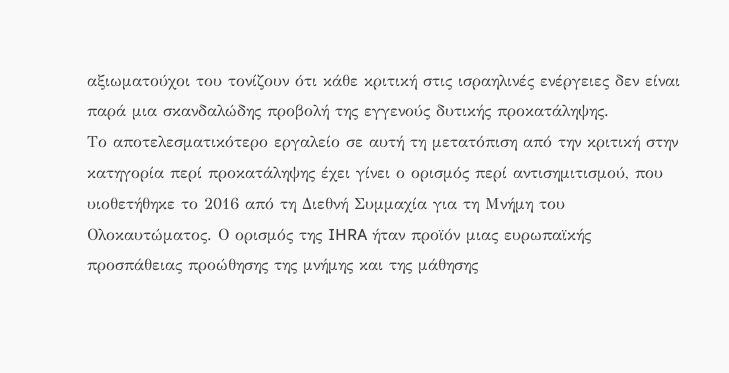αξιωματούχοι του τονίζουν ότι κάθε κριτική στις ισραηλινές ενέργειες δεν είναι παρά μια σκανδαλώδης προβολή της εγγενούς δυτικής προκατάληψης.
Το αποτελεσματικότερο εργαλείο σε αυτή τη μετατόπιση από την κριτική στην κατηγορία περί προκατάληψης έχει γίνει ο ορισμός περί αντισημιτισμού, που υιοθετήθηκε το 2016 από τη Διεθνή Συμμαχία για τη Μνήμη του Ολοκαυτώματος. Ο ορισμός της IHRA ήταν προϊόν μιας ευρωπαϊκής προσπάθειας προώθησης της μνήμης και της μάθησης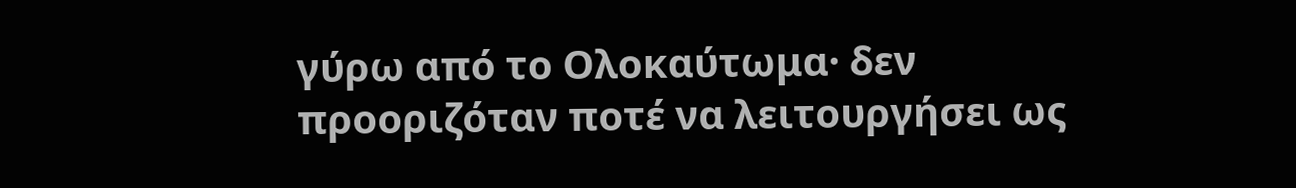γύρω από το Ολοκαύτωμα· δεν προοριζόταν ποτέ να λειτουργήσει ως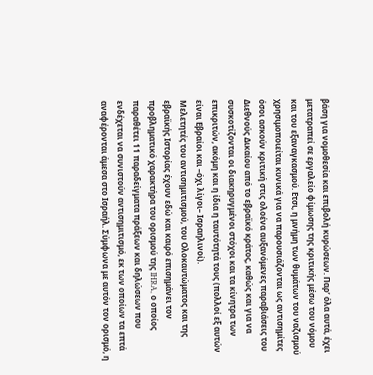βάση για νομοθεσία και επιβολή κυρώσεων. Παρ’ όλα αυτά, έχει μετατραπεί σε εργαλείο φίμωσης της κριτικής μέσω του νόμου και του εξαναγκασμού. Ετσι, η μνήμη των θυμάτων του ναζισμού χρησιμοποιείται κυνικά για να παρουσιάζονται ως αντισημίτες όσοι ασκούν κριτική στις ολοένα αυξανόμενες παραβιάσεις του Διεθνούς Δικαίου από το εβραϊκό κράτος, καθώς και για να συσκοτίζονται οι διακηρυγμένοι στόχοι και τα κίνητρα των επικριτών, ακόμη και η ίδια η ταυτότητά τους (πολλοί εξ αυτών είναι Εβραίοι και –όχι λίγοι– Ισραηλινοί).
Μελετητές του αντισημιτισμού, του Ολοκαυτώματος και της εβραϊκής Ιστορίας έχουν εδώ και καιρό επισημάνει τον προβληματικό χαρακτήρα του ορισμού της IHRA, ο οποίος παραθέτει 11 παραδείγματα πράξεων και δηλώσεων που ενδέχεται να συνιστούν αντισημιτισμό, εκ των οποίων τα επτά αναφέρονται άμεσα στο Ισραήλ. Σύμφωνα με αυτόν τον ορισμό, η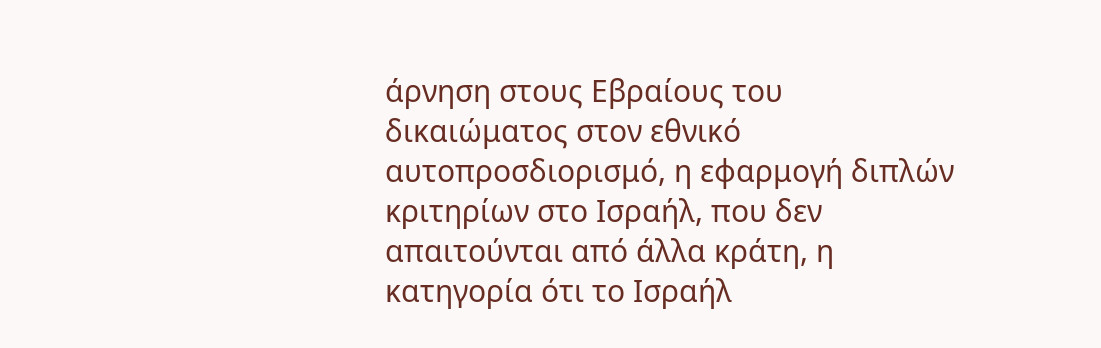άρνηση στους Εβραίους του δικαιώματος στον εθνικό αυτοπροσδιορισμό, η εφαρμογή διπλών κριτηρίων στο Ισραήλ, που δεν απαιτούνται από άλλα κράτη, η κατηγορία ότι το Ισραήλ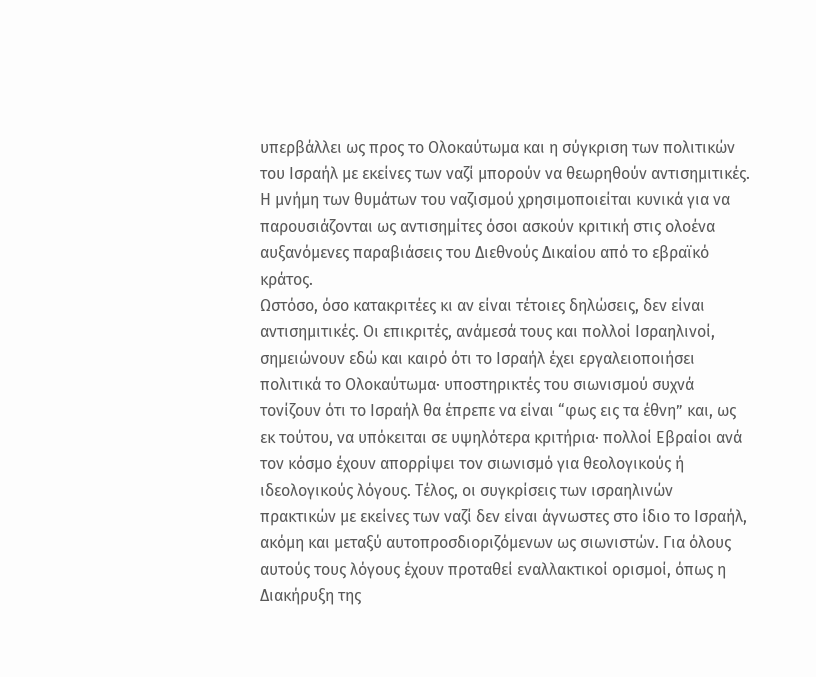υπερβάλλει ως προς το Ολοκαύτωμα και η σύγκριση των πολιτικών του Ισραήλ με εκείνες των ναζί μπορούν να θεωρηθούν αντισημιτικές.
Η μνήμη των θυμάτων του ναζισμού χρησιμοποιείται κυνικά για να παρουσιάζονται ως αντισημίτες όσοι ασκούν κριτική στις ολοένα αυξανόμενες παραβιάσεις του Διεθνούς Δικαίου από το εβραϊκό κράτος.
Ωστόσο, όσο κατακριτέες κι αν είναι τέτοιες δηλώσεις, δεν είναι αντισημιτικές. Οι επικριτές, ανάμεσά τους και πολλοί Ισραηλινοί, σημειώνουν εδώ και καιρό ότι το Ισραήλ έχει εργαλειοποιήσει πολιτικά το Ολοκαύτωμα· υποστηρικτές του σιωνισμού συχνά τονίζουν ότι το Ισραήλ θα έπρεπε να είναι “φως εις τα έθνη” και, ως εκ τούτου, να υπόκειται σε υψηλότερα κριτήρια· πολλοί Εβραίοι ανά τον κόσμο έχουν απορρίψει τον σιωνισμό για θεολογικούς ή ιδεολογικούς λόγους. Τέλος, οι συγκρίσεις των ισραηλινών πρακτικών με εκείνες των ναζί δεν είναι άγνωστες στο ίδιο το Ισραήλ, ακόμη και μεταξύ αυτοπροσδιοριζόμενων ως σιωνιστών. Για όλους αυτούς τους λόγους έχουν προταθεί εναλλακτικοί ορισμοί, όπως η Διακήρυξη της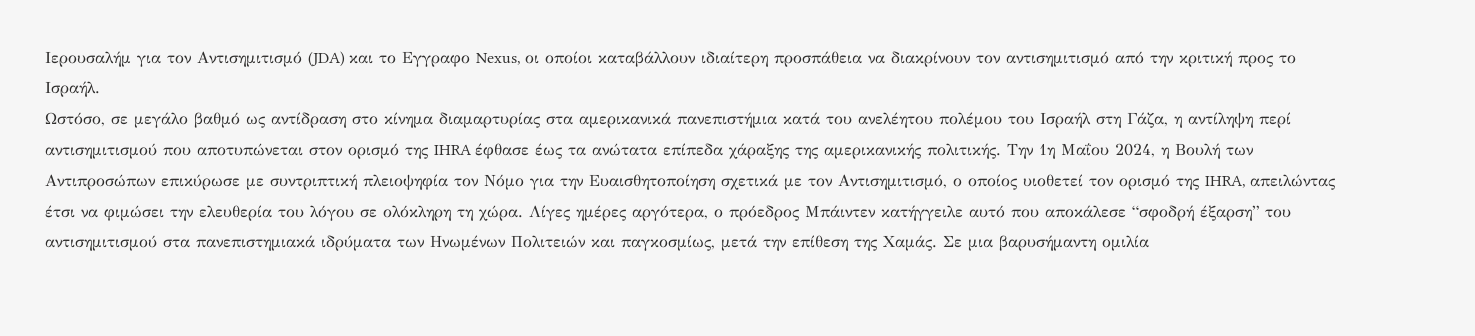Ιερουσαλήμ για τον Αντισημιτισμό (JDA) και το Εγγραφο Nexus, οι οποίοι καταβάλλουν ιδιαίτερη προσπάθεια να διακρίνουν τον αντισημιτισμό από την κριτική προς το Ισραήλ.
Ωστόσο, σε μεγάλο βαθμό ως αντίδραση στο κίνημα διαμαρτυρίας στα αμερικανικά πανεπιστήμια κατά του ανελέητου πολέμου του Ισραήλ στη Γάζα, η αντίληψη περί αντισημιτισμού που αποτυπώνεται στον ορισμό της IHRA έφθασε έως τα ανώτατα επίπεδα χάραξης της αμερικανικής πολιτικής. Την 1η Μαΐου 2024, η Βουλή των Αντιπροσώπων επικύρωσε με συντριπτική πλειοψηφία τον Νόμο για την Ευαισθητοποίηση σχετικά με τον Αντισημιτισμό, ο οποίος υιοθετεί τον ορισμό της IHRA, απειλώντας έτσι να φιμώσει την ελευθερία του λόγου σε ολόκληρη τη χώρα. Λίγες ημέρες αργότερα, ο πρόεδρος Μπάιντεν κατήγγειλε αυτό που αποκάλεσε “σφοδρή έξαρση” του αντισημιτισμού στα πανεπιστημιακά ιδρύματα των Ηνωμένων Πολιτειών και παγκοσμίως, μετά την επίθεση της Χαμάς. Σε μια βαρυσήμαντη ομιλία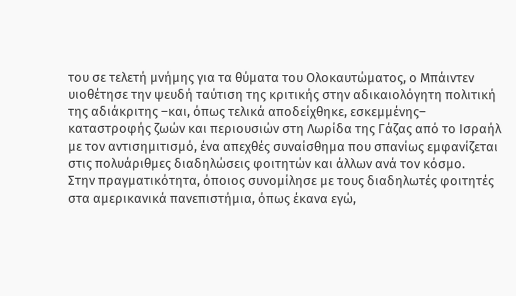του σε τελετή μνήμης για τα θύματα του Ολοκαυτώματος, ο Μπάιντεν υιοθέτησε την ψευδή ταύτιση της κριτικής στην αδικαιολόγητη πολιτική της αδιάκριτης –και, όπως τελικά αποδείχθηκε, εσκεμμένης– καταστροφής ζωών και περιουσιών στη Λωρίδα της Γάζας από το Ισραήλ με τον αντισημιτισμό, ένα απεχθές συναίσθημα που σπανίως εμφανίζεται στις πολυάριθμες διαδηλώσεις φοιτητών και άλλων ανά τον κόσμο.
Στην πραγματικότητα, όποιος συνομίλησε με τους διαδηλωτές φοιτητές στα αμερικανικά πανεπιστήμια, όπως έκανα εγώ,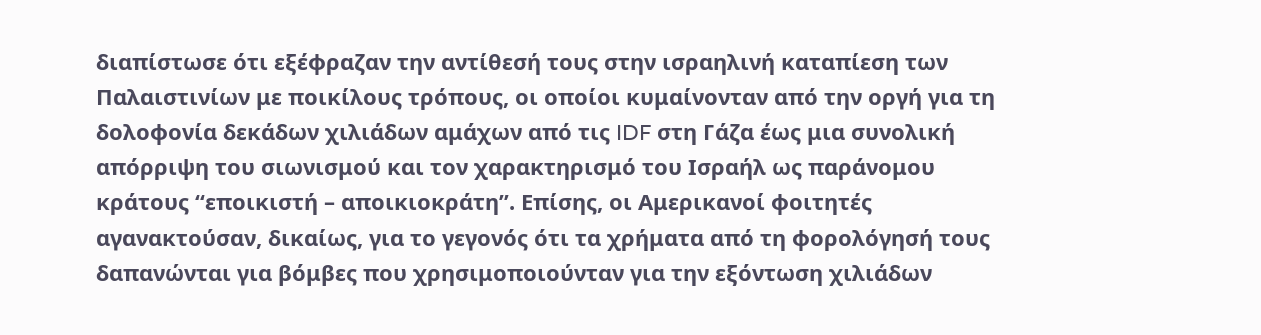διαπίστωσε ότι εξέφραζαν την αντίθεσή τους στην ισραηλινή καταπίεση των Παλαιστινίων με ποικίλους τρόπους, οι οποίοι κυμαίνονταν από την οργή για τη δολοφονία δεκάδων χιλιάδων αμάχων από τις IDF στη Γάζα έως μια συνολική απόρριψη του σιωνισμού και τον χαρακτηρισμό του Ισραήλ ως παράνομου κράτους “εποικιστή – αποικιοκράτη”. Επίσης, οι Αμερικανοί φοιτητές αγανακτούσαν, δικαίως, για το γεγονός ότι τα χρήματα από τη φορολόγησή τους δαπανώνται για βόμβες που χρησιμοποιούνταν για την εξόντωση χιλιάδων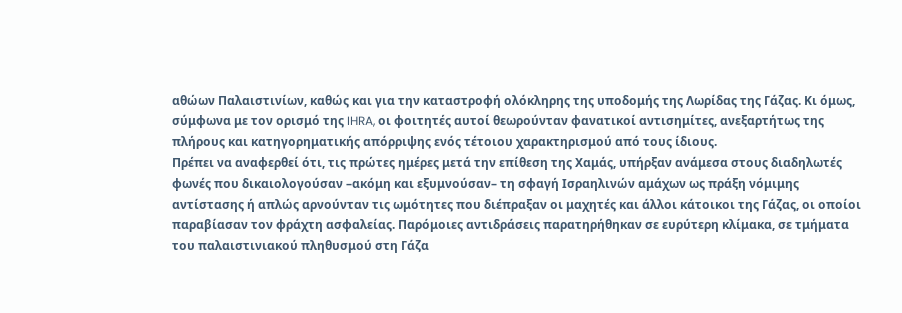αθώων Παλαιστινίων, καθώς και για την καταστροφή ολόκληρης της υποδομής της Λωρίδας της Γάζας. Κι όμως, σύμφωνα με τον ορισμό της IHRA, οι φοιτητές αυτοί θεωρούνταν φανατικοί αντισημίτες, ανεξαρτήτως της πλήρους και κατηγορηματικής απόρριψης ενός τέτοιου χαρακτηρισμού από τους ίδιους.
Πρέπει να αναφερθεί ότι, τις πρώτες ημέρες μετά την επίθεση της Χαμάς, υπήρξαν ανάμεσα στους διαδηλωτές φωνές που δικαιολογούσαν –ακόμη και εξυμνούσαν– τη σφαγή Ισραηλινών αμάχων ως πράξη νόμιμης αντίστασης ή απλώς αρνούνταν τις ωμότητες που διέπραξαν οι μαχητές και άλλοι κάτοικοι της Γάζας, οι οποίοι παραβίασαν τον φράχτη ασφαλείας. Παρόμοιες αντιδράσεις παρατηρήθηκαν σε ευρύτερη κλίμακα, σε τμήματα του παλαιστινιακού πληθυσμού στη Γάζα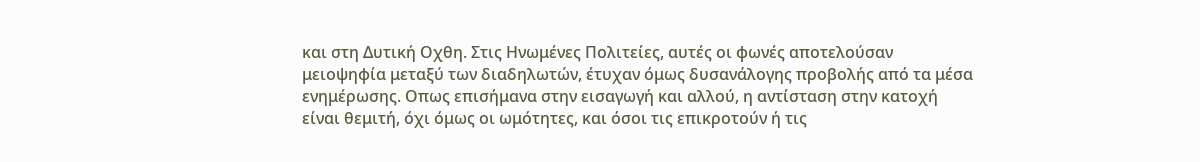και στη Δυτική Οχθη. Στις Ηνωμένες Πολιτείες, αυτές οι φωνές αποτελούσαν μειοψηφία μεταξύ των διαδηλωτών, έτυχαν όμως δυσανάλογης προβολής από τα μέσα ενημέρωσης. Οπως επισήμανα στην εισαγωγή και αλλού, η αντίσταση στην κατοχή είναι θεμιτή, όχι όμως οι ωμότητες, και όσοι τις επικροτούν ή τις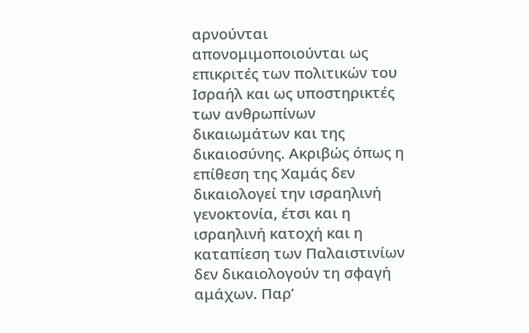αρνούνται απονομιμοποιούνται ως επικριτές των πολιτικών του Ισραήλ και ως υποστηρικτές των ανθρωπίνων δικαιωμάτων και της δικαιοσύνης. Ακριβώς όπως η επίθεση της Χαμάς δεν δικαιολογεί την ισραηλινή γενοκτονία, έτσι και η ισραηλινή κατοχή και η καταπίεση των Παλαιστινίων δεν δικαιολογούν τη σφαγή αμάχων. Παρ’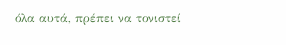όλα αυτά, πρέπει να τονιστεί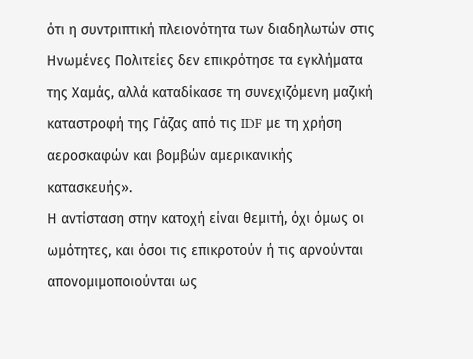ότι η συντριπτική πλειονότητα των διαδηλωτών στις Ηνωμένες Πολιτείες δεν επικρότησε τα εγκλήματα της Χαμάς, αλλά καταδίκασε τη συνεχιζόμενη μαζική καταστροφή της Γάζας από τις IDF με τη χρήση αεροσκαφών και βομβών αμερικανικής κατασκευής».
Η αντίσταση στην κατοχή είναι θεμιτή, όχι όμως οι ωμότητες, και όσοι τις επικροτούν ή τις αρνούνται απονομιμοποιούνται ως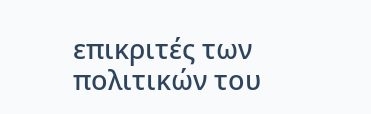επικριτές των πολιτικών του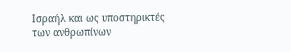Ισραήλ και ως υποστηρικτές των ανθρωπίνων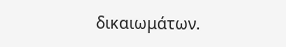δικαιωμάτων.